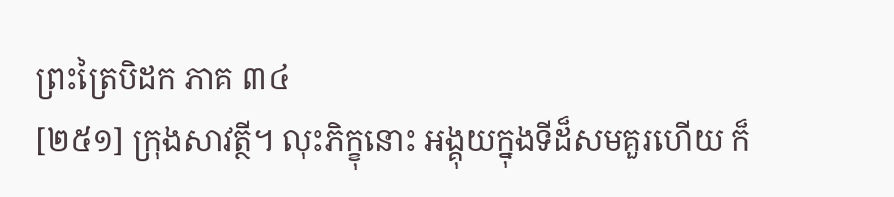ព្រះត្រៃបិដក ភាគ ៣៤
[២៥១] ក្រុងសាវត្ថី។ លុះភិក្ខុនោះ អង្គុយក្នុងទីដ៏សមគួរហើយ ក៏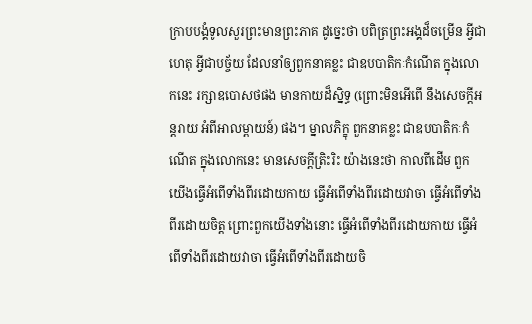ក្រាបបង្គំទូលសួរព្រះមានព្រះភាគ ដូច្នេះថា បពិត្រព្រះអង្គដ៏ចម្រើន អ្វីជាហេតុ អ្វីជាបច្ច័យ ដែលនាំឲ្យពួកនាគខ្លះ ជាឧបបាតិកៈកំណើត ក្នុងលោកនេះ រក្សាឧបោសថផង មានកាយដ៏ស្និទ្ធ (ព្រោះមិនអើពើ នឹងសេចក្តីអន្តរាយ អំពីអាលម្ពាយន៍) ផង។ ម្នាលភិក្ខុ ពួកនាគខ្លះ ជាឧបបាតិកៈកំណើត ក្នុងលោកនេះ មានសេចក្តីត្រិះរិះ យ៉ាងនេះថា កាលពីដើម ពួកយើងធ្វើអំពើទាំងពីរដោយកាយ ធ្វើអំពើទាំងពីរដោយវាចា ធ្វើអំពើទាំងពីរដោយចិត្ត ព្រោះពួកយើងទាំងនោះ ធ្វើអំពើទាំងពីរដោយកាយ ធ្វើអំពើទាំងពីរដោយវាចា ធ្វើអំពើទាំងពីរដោយចិ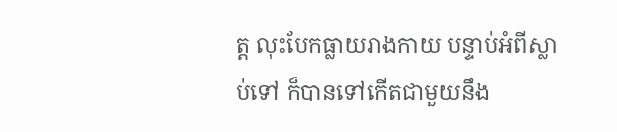ត្ត លុះបែកធ្លាយរាងកាយ បន្ទាប់អំពីស្លាប់ទៅ ក៏បានទៅកើតជាមួយនឹង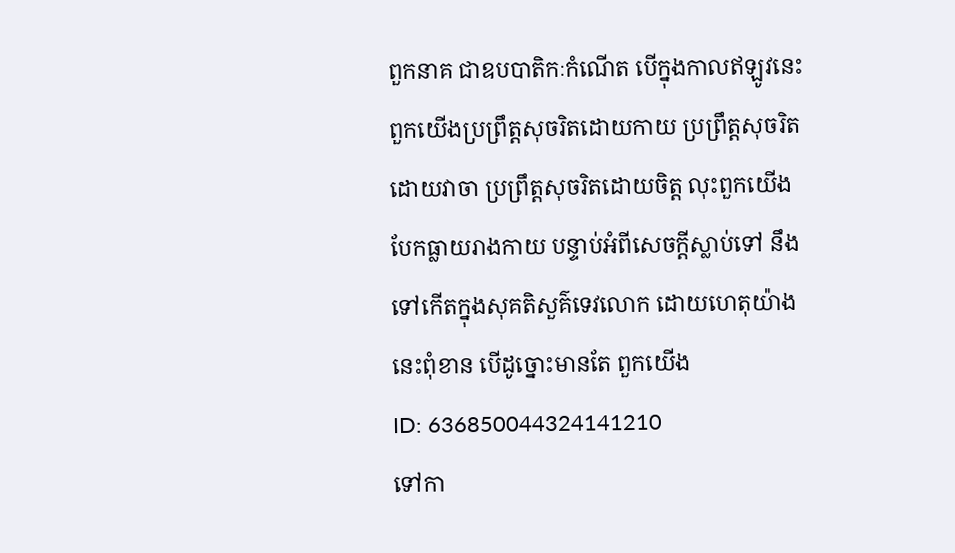ពួកនាគ ជាឧបបាតិកៈកំណើត បើក្នុងកាលឥឡូវនេះ ពួកយើងប្រព្រឹត្តសុចរិតដោយកាយ ប្រព្រឹត្តសុចរិតដោយវាចា ប្រព្រឹត្តសុចរិតដោយចិត្ត លុះពួកយើង បែកធ្លាយរាងកាយ បន្ទាប់អំពីសេចក្តីស្លាប់ទៅ នឹងទៅកើតក្នុងសុគតិសួគ៌ទេវលោក ដោយហេតុយ៉ាងនេះពុំខាន បើដូច្នោះមានតែ ពួកយើង
ID: 636850044324141210
ទៅកា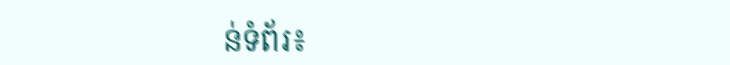ន់ទំព័រ៖